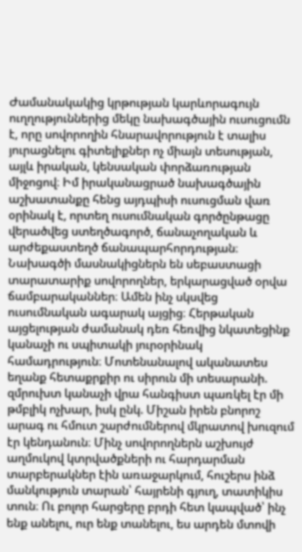Ժամանակակից կրթության կարևորագույն ուղղություններից մեկը նախագծային ուսուցումն է, որը սովորողին հնարավորություն է տալիս յուրացնելու գիտելիքներ ոչ միայն տեսության, այլև իրական, կենսական փորձառության միջոցով։ Իմ իրականացրած նախագծային աշխատանքը հենց այդպիսի ուսուցման վառ օրինակ է, որտեղ ուսումնական գործընթացը վերածվեց ստեղծագործ, ճանաչողական և արժեքաստեղծ ճանապարհորդության։ Նախագծի մասնակիցներն են սեբաստացի տարատարիք սովորողներ, երկարացված օրվա ճամբարականներ։ Ամեն ինչ սկսվեց ուսումնական ագարակ այցից։ Հերթական այցելության ժամանակ դեռ հեռվից նկատեցինք կանաչի ու սպիտակի յուրօրինակ համադրություն։ Մոտենանալով ականատես եղանք հետաքրքիր ու սիրուն մի տեսարանի. զմրուխտ կանաչի վրա հանգիստ պառկել էր մի թմբլիկ ոչխար, իսկ ընկ. Միշան իրեն բնորոշ արագ ու հմուտ շարժումներով մկրատով խուզում էր կենդանուն։ Մինչ սովորողներն աշխույժ աղմուկով կտրվածքների ու հարդարման տարբերակներ էին առաջարկում, հուշերս ինձ մանկություն տարան՝ հայրենի գյուղ, տատիկիս տուն։ Ու բոլոր հարցերը բրդի հետ կապված՝ ինչ ենք անելու, ուր ենք տանելու, ես արդեն մտովի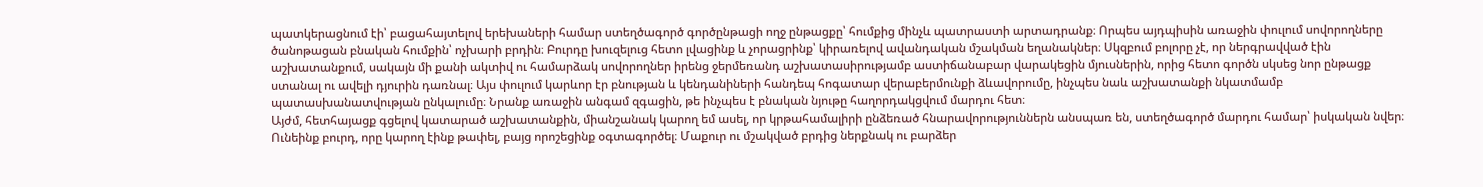պատկերացնում էի՝ բացահայտելով երեխաների համար ստեղծագործ գործընթացի ողջ ընթացքը՝ հումքից մինչև պատրաստի արտադրանք։ Որպես այդպիսին առաջին փուլում սովորողները ծանոթացան բնական հումքին՝ ոչխարի բրդին։ Բուրդը խուզելուց հետո լվացինք և չորացրինք՝ կիրառելով ավանդական մշակման եղանակներ։ Սկզբում բոլորը չէ, որ ներգրավված էին աշխատանքում, սակայն մի քանի ակտիվ ու համարձակ սովորողներ իրենց ջերմեռանդ աշխատասիրությամբ աստիճանաբար վարակեցին մյուսներին, որից հետո գործն սկսեց նոր ընթացք ստանալ ու ավելի դյուրին դառնալ։ Այս փուլում կարևոր էր բնության և կենդանիների հանդեպ հոգատար վերաբերմունքի ձևավորումը, ինչպես նաև աշխատանքի նկատմամբ պատասխանատվության ընկալումը։ Նրանք առաջին անգամ զգացին, թե ինչպես է բնական նյութը հաղորդակցվում մարդու հետ։
Այժմ, հետհայացք գցելով կատարած աշխատանքին, միանշանակ կարող եմ ասել, որ կրթահամալիրի ընձեռած հնարավորություններն անսպառ են, ստեղծագործ մարդու համար՝ իսկական նվեր։ Ունեինք բուրդ, որը կարող էինք թափել, բայց որոշեցինք օգտագործել։ Մաքուր ու մշակված բրդից ներքնակ ու բարձեր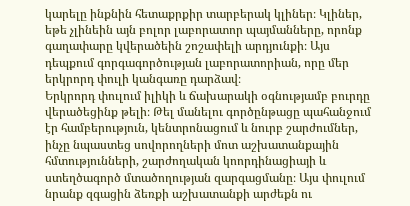կարելը ինքնին հետաքրքիր տարբերակ կլիներ։ Կլիներ, եթե չլինեին այն բոլոր լաբորատոր պայմանները, որոնք գաղափարը կվերածեին շոշափելի արդյունքի։ Այս դեպքում գորգագործության լաբորատորիան, որը մեր երկրորդ փուլի կանգառը դարձավ։
Երկրորդ փուլում իլիկի և ճախարակի օգնությամբ բուրդը վերածեցինք թելի։ Թել մանելու գործընթացը պահանջում էր համբերություն, կենտրոնացում և նուրբ շարժումներ, ինչը նպաստեց սովորողների մոտ աշխատանքային հմտությունների, շարժողական կոորդինացիայի և ստեղծագործ մտածողության զարգացմանը։ Այս փուլում նրանք զգացին ձեռքի աշխատանքի արժեքն ու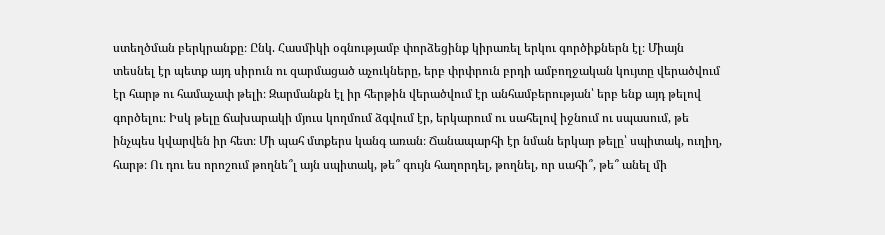ստեղծման բերկրանքը։ Ընկ. Հասմիկի օգնությամբ փորձեցինք կիրառել երկու գործիքներն էլ։ Միայն տեսնել էր պետք այդ սիրուն ու զարմացած աչուկները, երբ փրփրուն բրդի ամբողջական կույտը վերածվում էր հարթ ու համաչափ թելի։ Զարմանքն էլ իր հերթին վերածվում էր անհամբերության՝ երբ ենք այդ թելով գործելու։ Իսկ թելը ճախարակի մյուս կողմում ձգվում էր, երկարում ու սահելով իջնում ու սպասում, թե ինչպես կվարվեն իր հետ։ Մի պահ մտքերս կանգ առան։ Ճանապարհի էր նման երկար թելը՝ սպիտակ, ուղիղ, հարթ։ Ու դու ես որոշում թողնե՞լ այն սպիտակ, թե՞ գույն հաղորդել, թողնել, որ սահի՞, թե՞ անել մի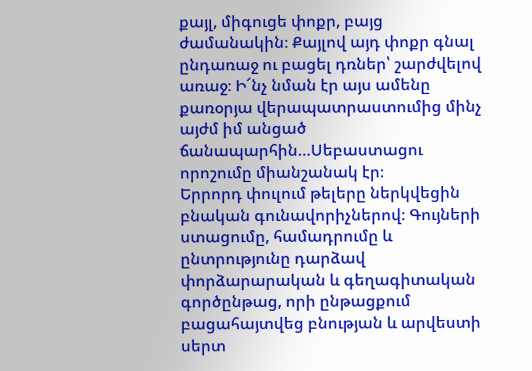քայլ, միգուցե փոքր, բայց ժամանակին։ Քայլով այդ փոքր գնալ ընդառաջ ու բացել դռներ՝ շարժվելով առաջ։ Ի՜նչ նման էր այս ամենը քառօրյա վերապատրաստումից մինչ այժմ իմ անցած ճանապարհին…Սեբաստացու որոշումը միանշանակ էր։
Երրորդ փուլում թելերը ներկվեցին բնական գունավորիչներով։ Գույների ստացումը, համադրումը և ընտրությունը դարձավ փորձարարական և գեղագիտական գործընթաց, որի ընթացքում բացահայտվեց բնության և արվեստի սերտ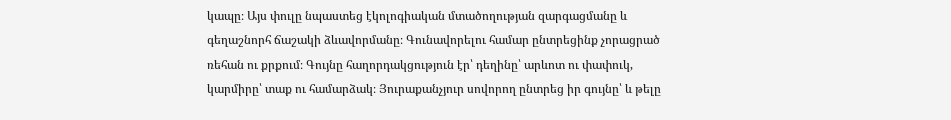կապը։ Այս փուլը նպաստեց էկոլոգիական մտածողության զարգացմանը և գեղաշնորհ ճաշակի ձևավորմանը։ Գունավորելու համար ընտրեցինք չորացրած ռեհան ու քրքում։ Գույնը հաղորդակցություն էր՝ դեղինը՝ արևոտ ու փափուկ, կարմիրը՝ տաք ու համարձակ։ Յուրաքանչյուր սովորող ընտրեց իր գույնը՝ և թելը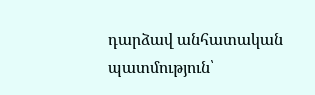դարձավ անհատական պատմություն՝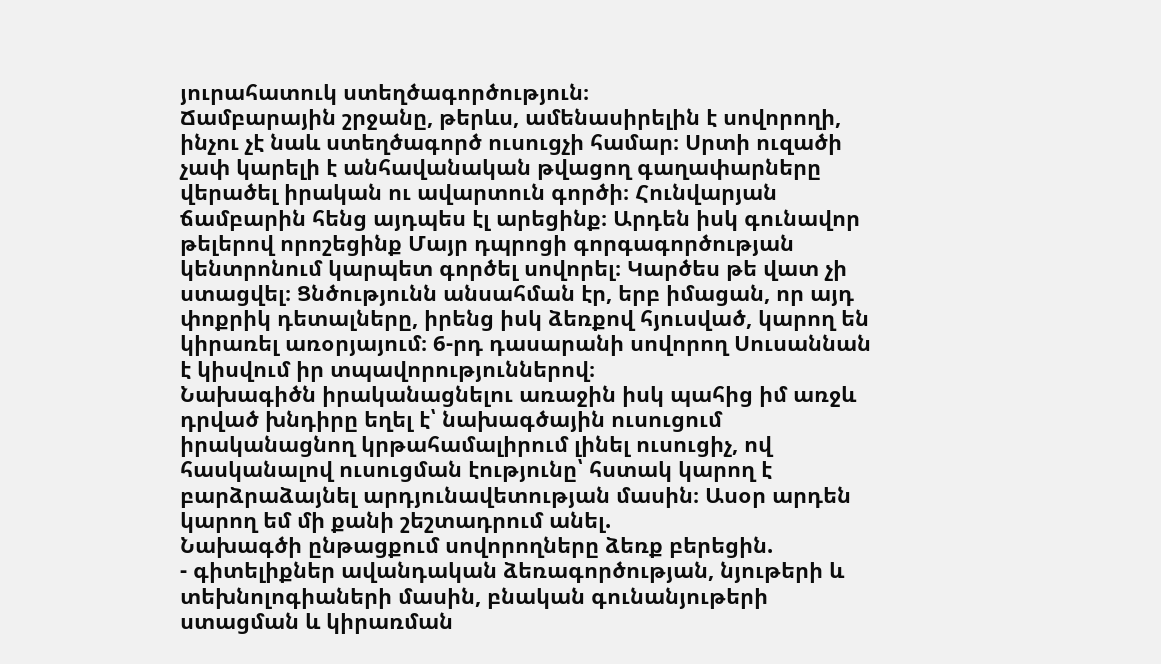յուրահատուկ ստեղծագործություն։
Ճամբարային շրջանը, թերևս, ամենասիրելին է սովորողի, ինչու չէ նաև ստեղծագործ ուսուցչի համար։ Սրտի ուզածի չափ կարելի է անհավանական թվացող գաղափարները վերածել իրական ու ավարտուն գործի։ Հունվարյան ճամբարին հենց այդպես էլ արեցինք։ Արդեն իսկ գունավոր թելերով որոշեցինք Մայր դպրոցի գորգագործության կենտրոնում կարպետ գործել սովորել։ Կարծես թե վատ չի ստացվել։ Ցնծությունն անսահման էր, երբ իմացան, որ այդ փոքրիկ դետալները, իրենց իսկ ձեռքով հյուսված, կարող են կիրառել առօրյայում։ 6-րդ դասարանի սովորող Սուսաննան է կիսվում իր տպավորություններով։
Նախագիծն իրականացնելու առաջին իսկ պահից իմ առջև դրված խնդիրը եղել է՝ նախագծային ուսուցում իրականացնող կրթահամալիրում լինել ուսուցիչ, ով հասկանալով ուսուցման էությունը՝ հստակ կարող է բարձրաձայնել արդյունավետության մասին։ Ասօր արդեն կարող եմ մի քանի շեշտադրում անել.
Նախագծի ընթացքում սովորողները ձեռք բերեցին.
- գիտելիքներ ավանդական ձեռագործության, նյութերի և տեխնոլոգիաների մասին, բնական գունանյութերի ստացման և կիրառման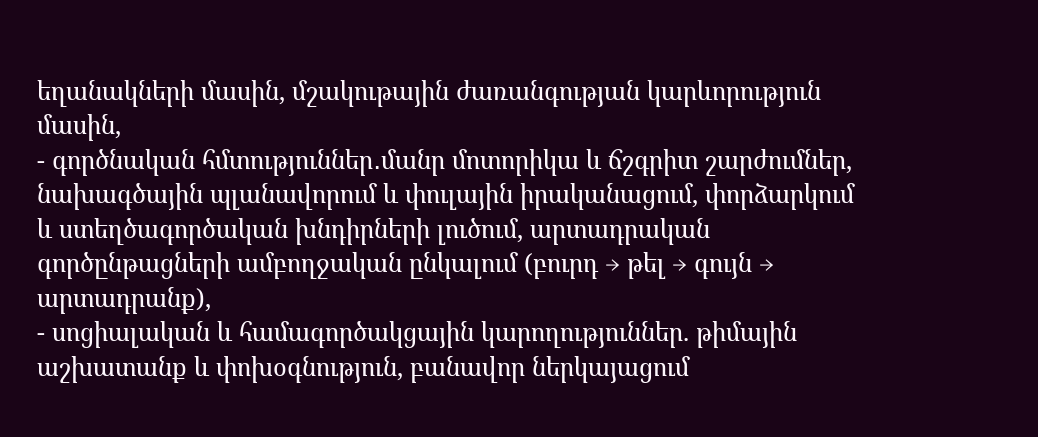եղանակների մասին, մշակութային ժառանգության կարևորություն մասին,
- գործնական հմտություններ․մանր մոտորիկա և ճշգրիտ շարժումներ, նախագծային պլանավորում և փուլային իրականացում, փորձարկում և ստեղծագործական խնդիրների լուծում, արտադրական գործընթացների ամբողջական ընկալում (բուրդ → թել → գույն → արտադրանք),
- սոցիալական և համագործակցային կարողություններ. թիմային աշխատանք և փոխօգնություն, բանավոր ներկայացում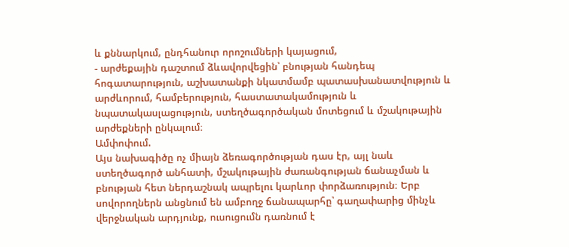և քննարկում, ընդհանուր որոշումների կայացում,
- արժեքային դաշտում ձևավորվեցին՝ բնության հանդեպ հոգատարություն, աշխատանքի նկատմամբ պատասխանատվություն և արժևորում, համբերություն, հաստատակամություն և նպատակասլացություն, ստեղծագործական մոտեցում և մշակութային արժեքների ընկալում։
Ամփոփում.
Այս նախագիծը ոչ միայն ձեռագործության դաս էր, այլ նաև ստեղծագործ անհատի, մշակութային ժառանգության ճանաչման և բնության հետ ներդաշնակ ապրելու կարևոր փորձառություն։ Երբ սովորողներն անցնում են ամբողջ ճանապարհը՝ գաղափարից մինչև վերջնական արդյունք, ուսուցումն դառնում է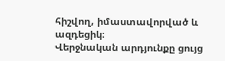հիշվող, իմաստավորված և ազդեցիկ։
Վերջնական արդյունքը ցույց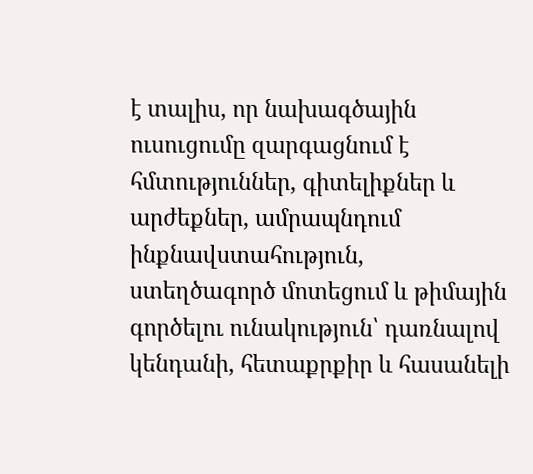է տալիս, որ նախագծային ուսուցումը զարգացնում է հմտություններ, գիտելիքներ և արժեքներ, ամրապնդում ինքնավստահություն, ստեղծագործ մոտեցում և թիմային գործելու ունակություն՝ դառնալով կենդանի, հետաքրքիր և հասանելի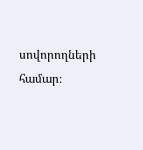սովորողների համար։